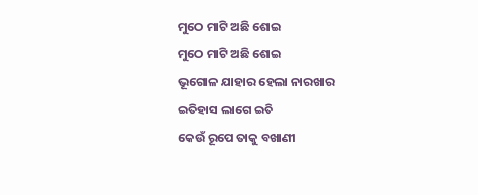ମୁଠେ ମାଟି ଅଛି ଶୋଇ
ମୁଠେ ମାଟି ଅଛି ଶୋଇ
ଭୂଗୋଳ ଯାହାର ହେଲା ନାରଖାର
ଇତିହାସ ଲାଗେ ଇତି
କେଉଁ ରୂପେ ତାକୁ ବଖାଣୀ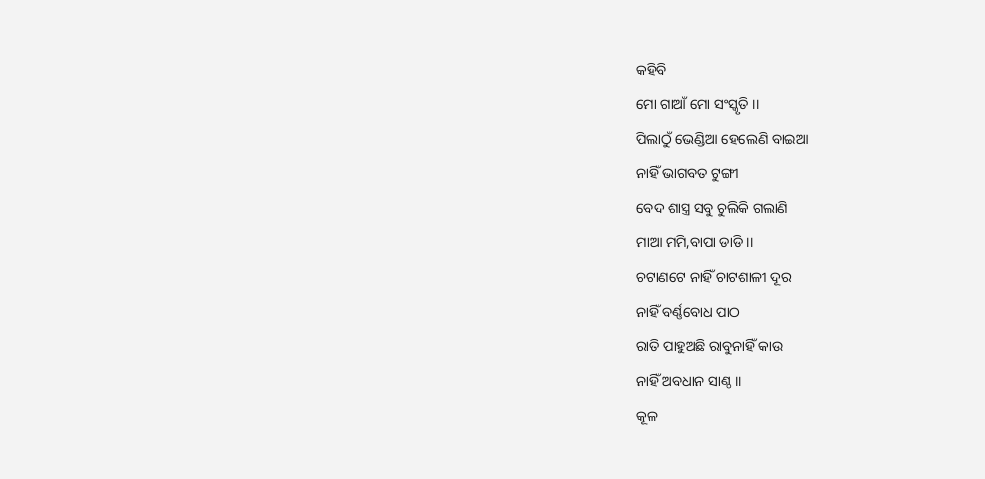କହିବି
ମୋ ଗାଆଁ ମୋ ସଂସ୍କୃତି ।।
ପିଲାଠୁଁ ଭେଣ୍ଡିଆ ହେଲେଣି ବାଇଆ
ନାହିଁ ଭାଗବତ ଟୁଙ୍ଗୀ
ବେଦ ଶାସ୍ତ୍ର ସବୁ ଚୁଲିକି ଗଲାଣି
ମାଆ ମମି,ବାପା ଡାଡି ।।
ଚଟାଣଟେ ନାହିଁ ଚାଟଶାଳୀ ଦୂର
ନାହିଁ ବର୍ଣ୍ଣବୋଧ ପାଠ
ରାତି ପାହୁଅଛି ରାବୁନାହିଁ କାଉ
ନାହିଁ ଅବଧାନ ସାଣ୍ଠ ।।
କୂଳ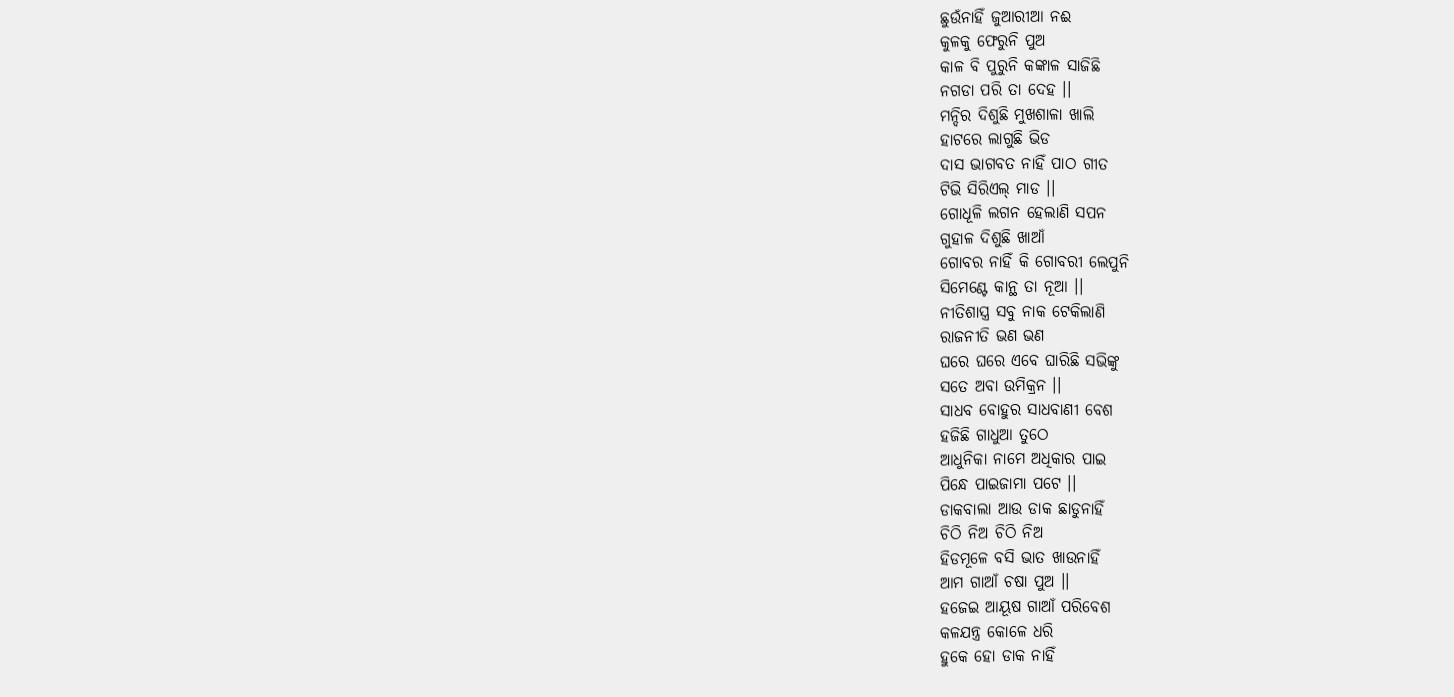ଛୁଉଁନାହିଁ ଜୁଆରୀଆ ନଈ
କୁଳକୁ ଫେରୁନି ପୁଅ
କାଳ ବି ପୁରୁନି କଙ୍କାଳ ସାଜିଛି
ନଗଡା ପରି ତା ଦେହ ।।
ମନ୍ଦିର ଦିଶୁଛି ମୁଖଶାଳା ଖାଲି
ହାଟରେ ଲାଗୁଛି ଭିଡ
ଦାସ ଭାଗବତ ନାହିଁ ପାଠ ଗୀତ
ଟିଭି ସିରିଏଲ୍ ମାଡ ।।
ଗୋଧୂଳି ଲଗନ ହେଲାଣି ସପନ
ଗୁହାଳ ଦିଶୁଛି ଖାଆଁ
ଗୋବର ନାହିଁ କି ଗୋବରୀ ଲେପୁନି
ସିମେଣ୍ଟେ କାନ୍ଥ ତା ନୂଆ ।।
ନୀତିଶାସ୍ତ୍ର ସବୁ ନାକ ଟେକିଲାଣି
ରାଜନୀତି ଭଣ ଭଣ
ଘରେ ଘରେ ଏବେ ଘାରିଛି ସଭିଙ୍କୁ
ସତେ ଅବା ଉମିକ୍ରନ ।।
ସାଧବ ବୋହୁର ସାଧବାଣୀ ବେଶ
ହଜିଛି ଗାଧୁଆ ତୁଠେ
ଆଧୁନିକା ନାମେ ଅଧିକାର ପାଇ
ପିନ୍ଧେ ପାଇଜାମା ପଟେ ।।
ଡାକବାଲା ଆଉ ଡାକ ଛାଡୁନାହିଁ
ଚିଠି ନିଅ ଚିଠି ନିଅ
ହିଡମୂଳେ ବସି ଭାତ ଖାଉନାହିଁ
ଆମ ଗାଆଁ ଚଷା ପୁଅ ।।
ହଜେଇ ଆୟୂଷ ଗାଆଁ ପରିବେଶ
କଳଯନ୍ତ୍ର କୋଳେ ଧରି
ହୁକେ ହୋ ଡାକ ନାହିଁ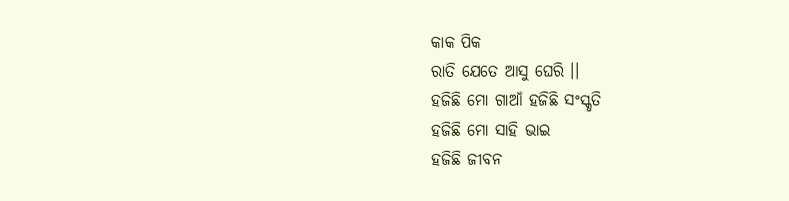କାକ ପିକ
ରାତି ଯେତେ ଆସୁ ଘେରି ।।
ହଜିଛି ମୋ ଗାଆଁ ହଜିଛି ସଂସ୍କୃତି
ହଜିଛି ମୋ ସାହି ଭାଇ
ହଜିଛି ଜୀବନ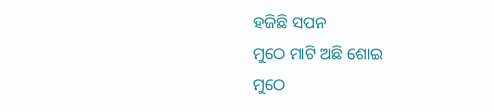ହଜିଛି ସପନ
ମୁଠେ ମାଟି ଅଛି ଶୋଇ
ମୁଠେ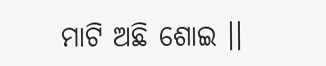ମାଟି ଅଛି ଶୋଇ ।।